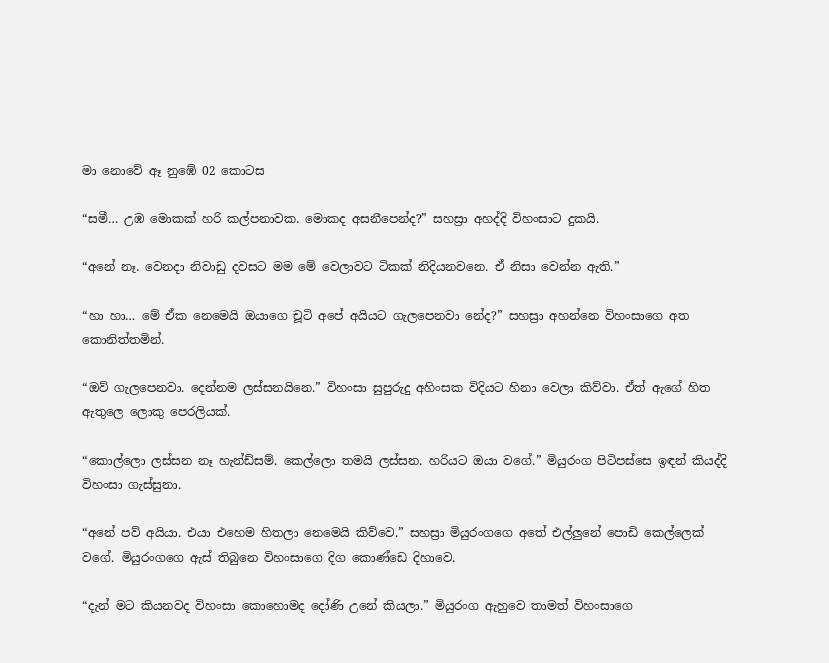මා නොවේ ඈ නුඹේ 02 කොටස

“සමී… උඹ මොකක් හරි කල්පනාවක. මොකද අසනීපෙන්ද?” සහස්‍රා අහද්දි විහංසාට දුකයි.

“අනේ නෑ. වෙනදා නිවාඩු දවසට මම මේ වෙලාවට ටිකක් නිදියනවනෙ. ඒ නිසා වෙන්න ඇති.”

“හා හා… මේ ඒක නෙමෙයි ඔයාගෙ චූටි අපේ අයියට ගැලපෙනවා නේද?” සහස්‍රා අහන්නෙ විහංසාගෙ අත කොනිත්තමින්.

“ඔව් ගැලපෙනවා. දෙන්නම ලස්සනයිනෙ.” විහංසා සුපුරුදු අහිංසක විදියට හිනා වෙලා කිව්වා. ඒත් ඇගේ හිත ඇතුලෙ ලොකු පෙරලියක්.

“කොල්ලො ලස්සන නෑ හැන්ඩ්සම්. කෙල්ලො තමයි ලස්සන. හරියට ඔයා වගේ.” මියුරංග පිටිපස්සෙ ඉඳන් කියද්දි විහංසා ගැස්සුනා.

“අනේ පව් අයියා. එයා එහෙම හිතලා නෙමෙයි කිව්වෙ.” සහස්‍රා මියුරංගගෙ අතේ එල්ලුනේ පොඩි කෙල්ලෙක් වගේ. මියුරංගගෙ ඇස් තිබුනෙ විහංසාගෙ දිග කොණ්ඩෙ දිහාවෙ.

“දැන් මට කියනවද විහංසා කොහොමද දෝණි උනේ කියලා.” මියුරංග ඇහුවෙ තාමත් විහංසාගෙ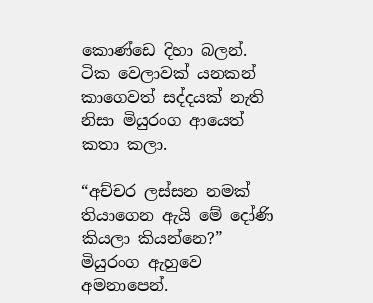කොණ්ඩෙ දිහා බලන්. ටික වෙලාවක් යනකන් කාගෙවත් සද්දයක් නැති නිසා මියුරංග ආයෙත් කතා කලා.

“අච්චර ලස්සන නමක් තියාගෙන ඇයි මේ දෝණි කියලා කියන්නෙ?” මියුරංග ඇහුවෙ අමනාපෙන්.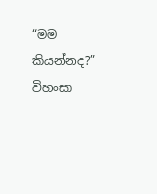“මම කියන්නද?” විහංසා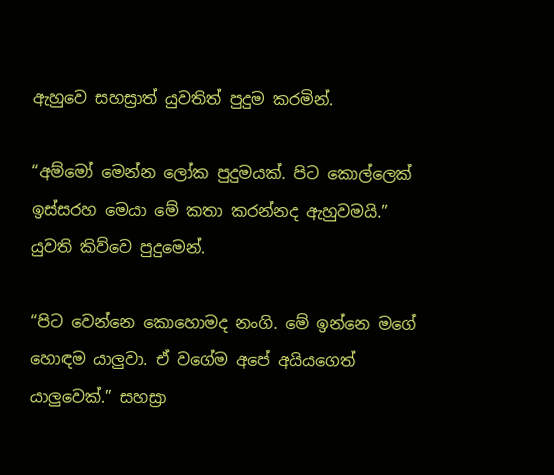ඇහුවෙ සහස්‍රාත් යුවතිත් පුදුම කරමින්.

“අම්මෝ මෙන්න ලෝක පුදුමයක්. පිට කොල්ලෙක් ඉස්සරහ මෙයා මේ කතා කරන්නද ඇහුවමයි.” යුවති කිව්වෙ පුදුමෙන්.

“පිට වෙන්නෙ කොහොමද නංගි. මේ ඉන්නෙ මගේ හොඳම යාලුවා. ඒ වගේම අපේ අයියගෙත් යාලුවෙක්.” සහස්‍රා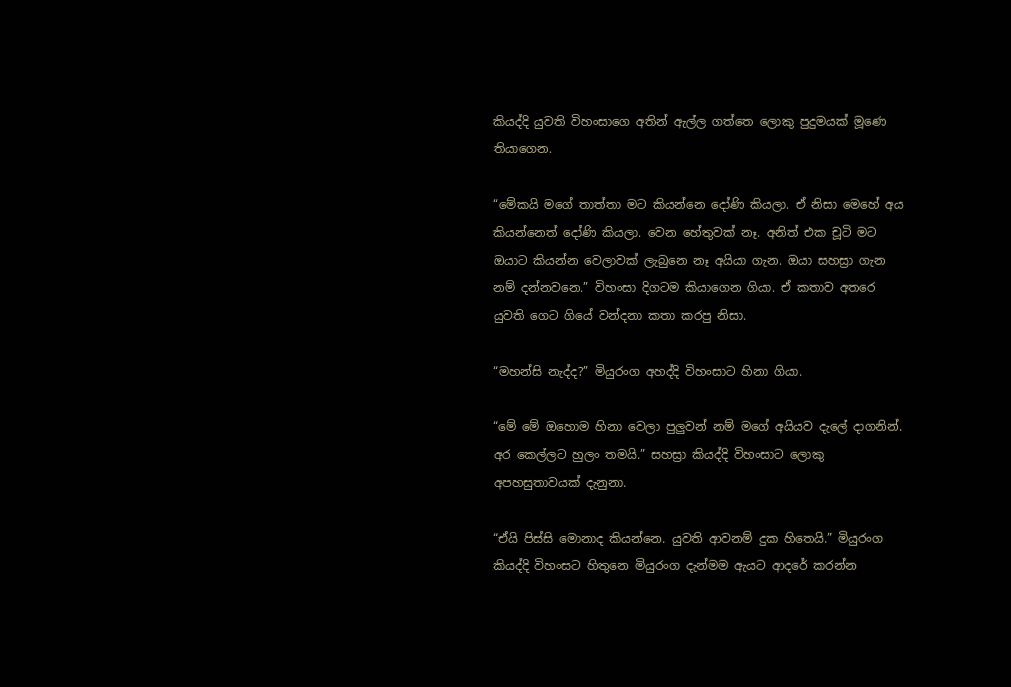කියද්දි යුවති විහංසාගෙ අතින් ඇල්ල ගත්තෙ ලොකු පුදුමයක් මූණෙ තියාගෙන.

“මේකයි මගේ තාත්තා මට කියන්නෙ දෝණි කියලා. ඒ නිසා මෙහේ අය කියන්නෙත් දෝණි කියලා. වෙන හේතුවක් නෑ. අනිත් එක චූටි මට ඔයාට කියන්න වෙලාවක් ලැබුනෙ නෑ අයියා ගැන. ඔයා සහස්‍රා ගැන නම් දන්නවනෙ.” විහංසා දිගටම කියාගෙන ගියා. ඒ කතාව අතරෙ යුවති ගෙට ගියේ වන්දනා කතා කරපු නිසා.

“මහන්සි නැද්ද?” මියුරංග අහද්දි විහංසාට හිනා ගියා.

“මේ මේ ඔහොම හිනා වෙලා පුලුවන් නම් මගේ අයියව දැලේ දාගනින්. අර කෙල්ලට හුලං තමයි.” සහස්‍රා කියද්දි විහංසාට ලොකු අපහසුතාවයක් දැනුනා.

“ඒයි පිස්සි මොනාද කියන්නෙ. යුවති ආවනම් දුක හිතෙයි.” මියුරංග කියද්දි විහංසට හිතුනෙ මියුරංග දැන්මම ඇයට ආදරේ කරන්න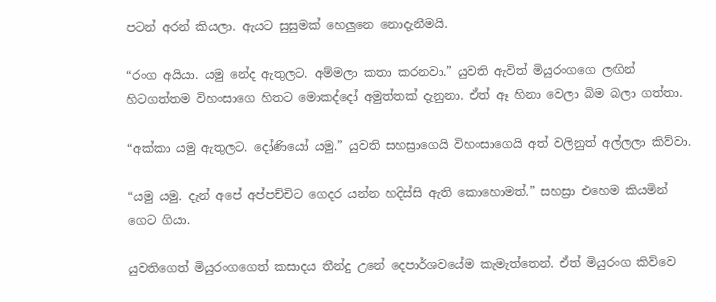පටන් අරන් කියලා. ඇයට සුසුමක් හෙලුනෙ නොදැනීමයි.

“රංග අයියා. යමු නේද ඇතුලට. අම්මලා කතා කරනවා.” යුවති ඇවිත් මියුරංගගෙ ලඟින් හිටගත්තම විහංසාගෙ හිතට මොකද්දෝ අමුත්තක් දැනුනා. ඒත් ඈ හිනා වෙලා බිම බලා ගත්තා.

“අක්කා යමු ඇතුලට. දෝණියෝ යමු.” යුවති සහස්‍රාගෙයි විහංසාගෙයි අත් වලිනුත් අල්ලලා කිව්වා.

“යමු යමු. දැන් අපේ අප්පච්චිට ගෙදර යන්න හදිස්සි ඇති කොහොමත්.” සහස්‍රා එහෙම කියමින් ගෙට ගියා.

යුවතිගෙත් මියුරංගගෙත් කසාදය තීන්දු උනේ දෙපාර්ශවයේම කැමැත්තෙන්. ඒත් මියුරංග කිව්වෙ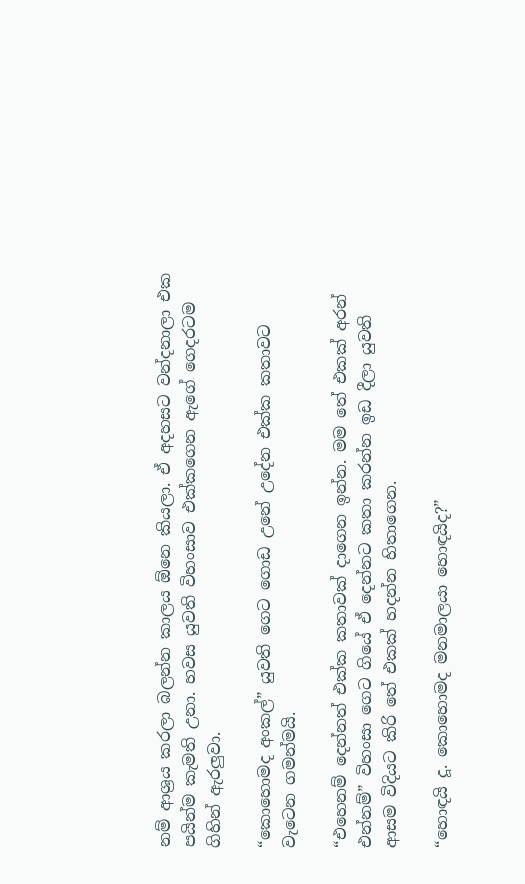නම් ආශ්‍රය කරලා බලන්න කාලය ඕනෙ කියලා. ඒ අදහසට වන්දනාලා එක පයින්ම කැමති උනා. හවස යුවති විහංසාව එක්කගෙන ඇගේ ගෙදරටම ගිහින් ඇරලුවා.

“කොහොමද අංකල්” යුවති ගෙට ගොඩ උනේ උදේන එක්ක කතාවට වැටෙන ගමන්මයි.

“එහෙනම් දෙන්නත් එක්ක කතාවක් දාගෙන ඉන්න. මම තේ එකක් අරන් එන්නම්” විහංසා ගෙට ගියේ ඒ දෙන්නට කතා කරන්න ඉඩ දීලා යුවති ආසම විදියට කිරි තේ එකක් හදන්න හිතාගෙන.

“හොඳයි දූ. කොහොමද මනමාලයා හොඳයිද?”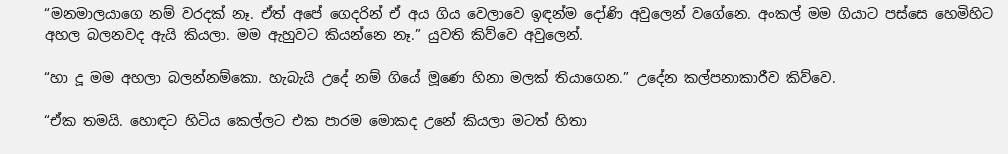“මනමාලයාගෙ නම් වරදක් නෑ. ඒත් අපේ ගෙදරින් ඒ අය ගිය වෙලාවෙ ඉඳන්ම දෝණි අවුලෙන් වගේනෙ. අංකල් මම ගියාට පස්සෙ හෙමිහිට අහල බලනවද ඇයි කියලා. මම ඇහුවට කියන්නෙ නෑ.” යුවති කිව්වෙ අවුලෙන්.

“හා දූ මම අහලා බලන්නම්කො. හැබැයි උදේ නම් ගියේ මූණෙ හිනා මලක් තියාගෙන.” උදේන කල්පනාකාරීව කිව්වෙ.

“ඒක තමයි. හොඳට හිටිය කෙල්ලට එක පාරම මොකද උනේ කියලා මටත් හිතා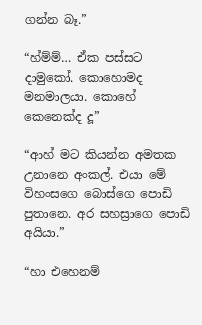ගන්න බෑ.”

“හ්ම්ම්… ඒක පස්සට දාමුකෝ. කොහොමද මනමාලයා. කොහේ කෙනෙක්ද දූ”

“ආහ් මට කියන්න අමතක උනානෙ අංකල්. එයා මේ විහංසගෙ බොස්ගෙ පොඩි පුතානෙ. අර සහස්‍රාගෙ පොඩි අයියා.”

“හා එහෙනම්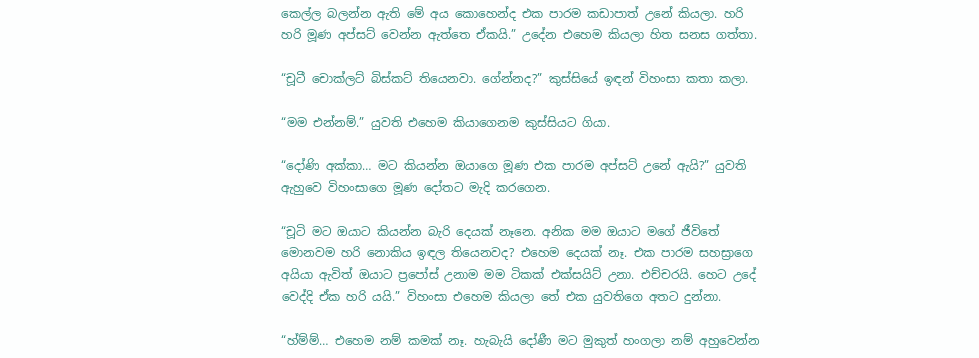කෙල්ල බලන්න ඇති මේ අය කොහෙන්ද එක පාරම කඩාපාත් උනේ කියලා. හරි හරි මූණ අප්සට් වෙන්න ඇත්තෙ ඒකයි.” උදේන එහෙම කියලා හිත සනස ගත්තා.

“චූටී චොක්ලට් බිස්කට් තියෙනවා. ගේන්නද?” කුස්සියේ ඉඳන් විහංසා කතා කලා.

“මම එන්නම්.” යුවති එහෙම කියාගෙනම කුස්සියට ගියා.

“දෝණි අක්කා… මට කියන්න ඔයාගෙ මූණ එක පාරම අප්සට් උනේ ඇයි?” යුවති ඇහුවෙ විහංසාගෙ මූණ දෝතට මැදි කරගෙන.

“චූටි මට ඔයාට කියන්න බැරි දෙයක් නෑනෙ. අනික මම ඔයාට මගේ ජීවිතේ මොනවම හරි නොකිය ඉඳල තියෙනවද? එහෙම දෙයක් නෑ. එක පාරම සහස්‍රාගෙ අයියා ඇවිත් ඔයාට ප්‍රපෝස් උනාම මම ටිකක් එක්සයිට් උනා. එච්චරයි. හෙට උදේ වෙද්දි ඒක හරි යයි.” විහංසා එහෙම කියලා තේ එක යුවතිගෙ අතට දුන්නා.

“හ්ම්ම්… එහෙම නම් කමක් නෑ. හැබැයි දෝණී මට මුකුත් හංගලා නම් අහුවෙන්න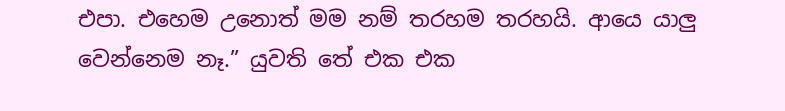එපා. එහෙම උනොත් මම නම් තරහම තරහයි. ආයෙ යාලු වෙන්නෙම නෑ.” යුවති තේ එක එක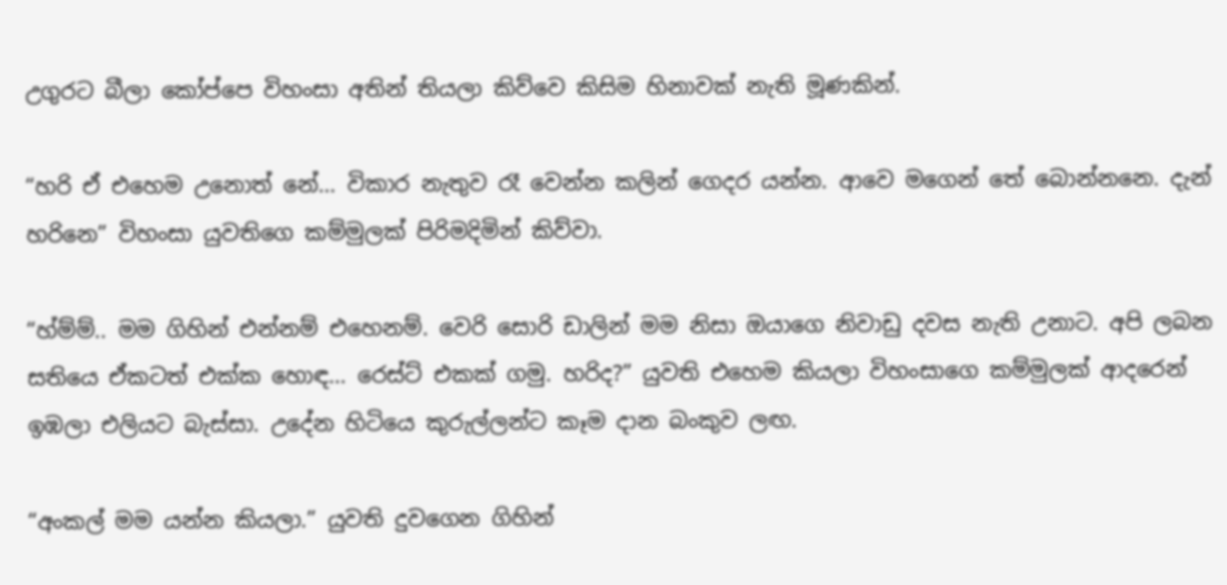උගුරට බීලා කෝප්පෙ විහංසා අතින් තියලා කිව්වෙ කිසිම හිනාවක් නැති මූණකින්.

“හරි ඒ එහෙම උනොත් නේ… විකාර නැතුව රෑ වෙන්න කලින් ගෙදර යන්න. ආවෙ මගෙන් තේ බොන්නනෙ. දැන් හරිනෙ” විහංසා යුවතිගෙ කම්මුලක් පිරිමදිමින් කිව්වා.

“හ්ම්ම්.. මම ගිහින් එන්නම් එහෙනම්. වෙරි සොරි ඩාලින් මම නිසා ඔයාගෙ නිවාඩු දවස නැති උනාට. අපි ලබන සතියෙ ඒකටත් එක්ක හොඳ… රෙස්ට් එකක් ගමු. හරිද?” යුවති එහෙම කියලා විහංසාගෙ කම්මුලක් ආදරෙන් ඉඹලා එලියට බැස්සා. උදේන හිටියෙ කුරුල්ලන්ට කෑම දාන බංකුව ලඟ.

“අංකල් මම යන්න කියලා.” යුවති දුවගෙන ගිහින්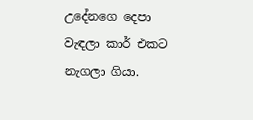උදේනගෙ දෙපා වැඳලා කාර් එකට නැගලා ගියා.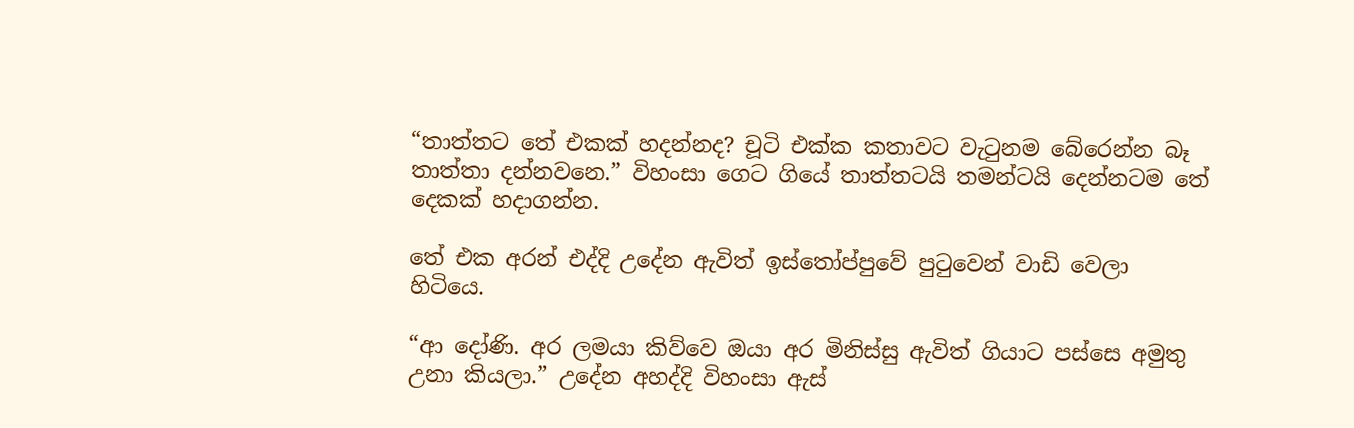“තාත්තට තේ එකක් හදන්නද? චූටි එක්ක කතාවට වැටුනම බේරෙන්න බෑ තාත්තා දන්නවනෙ.” විහංසා ගෙට ගියේ තාත්තටයි තමන්ටයි දෙන්නටම තේ දෙකක් හදාගන්න.

තේ එක අරන් එද්දි උදේන ඇවිත් ඉස්තෝප්පුවේ පුටුවෙන් වාඩි වෙලා හිටියෙ.

“ආ දෝණි. අර ලමයා කිව්වෙ ඔයා අර මිනිස්සු ඇවිත් ගියාට පස්සෙ අමුතු උනා කියලා.” උදේන අහද්දි විහංසා ඇස්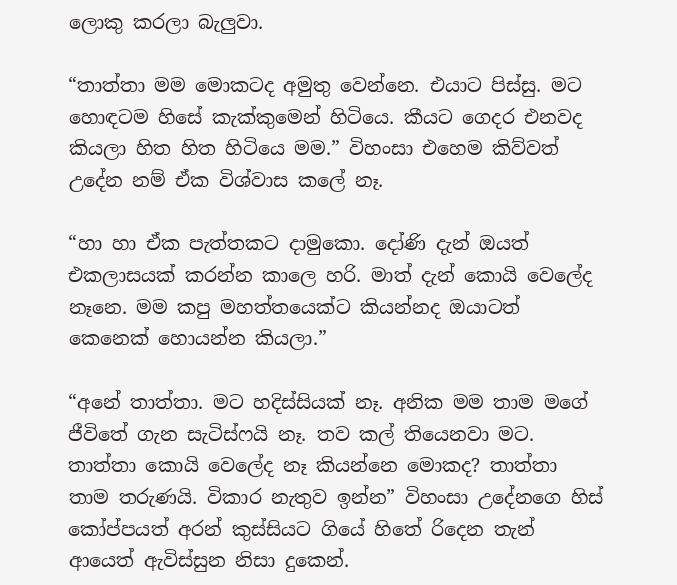ලොකු කරලා බැලුවා.

“තාත්තා මම මොකටද අමුතු වෙන්නෙ. එයාට පිස්සු. මට හොඳටම හිසේ කැක්කුමෙන් හිටියෙ. කීයට ගෙදර එනවද කියලා හිත හිත හිටියෙ මම.” විහංසා එහෙම කිව්වත් උදේන නම් ඒක විශ්වාස කලේ නෑ.

“හා හා ඒක පැත්තකට දාමුකො. දෝණි දැන් ඔයත් එකලාසයක් කරන්න කාලෙ හරි. මාත් දැන් කොයි වෙලේද නෑනෙ. මම කපු මහත්තයෙක්ට කියන්නද ඔයාටත් කෙනෙක් හොයන්න කියලා.”

“අනේ තාත්තා. මට හදිස්සියක් නෑ. අනික මම තාම මගේ ජීවිතේ ගැන සැටිස්ෆයි නෑ. තව කල් තියෙනවා මට. තාත්තා කොයි වෙලේද නෑ කියන්නෙ මොකද? තාත්තා තාම තරුණයි. විකාර නැතුව ඉන්න” විහංසා උදේනගෙ හිස් කෝප්පයත් අරන් කුස්සියට ගියේ හිතේ රිදෙන තැන් ආයෙත් ඇවිස්සුන නිසා දුකෙන්.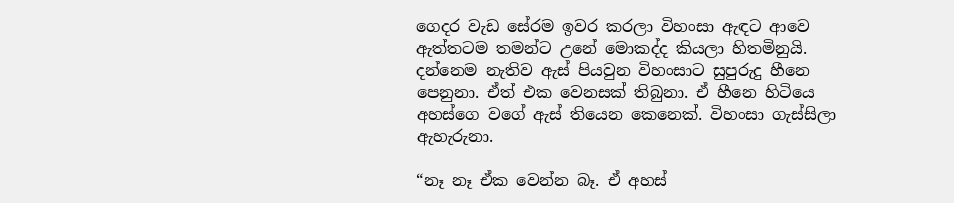ගෙදර වැඩ සේරම ඉවර කරලා විහංසා ඇඳට ආවෙ ඇත්තටම තමන්ට උනේ මොකද්ද කියලා හිතමිනුයි. දන්නෙම නැතිව ඇස් පියවුන විහංසාට සුපුරුදු හීනෙ පෙනුනා. ඒත් එක වෙනසක් තිබුනා. ඒ හීනෙ හිටියෙ අහස්ගෙ වගේ ඇස් තියෙන කෙනෙක්. විහංසා ගැස්සිලා ඇහැරුනා.

“නෑ නෑ ඒක වෙන්න බෑ. ඒ අහස්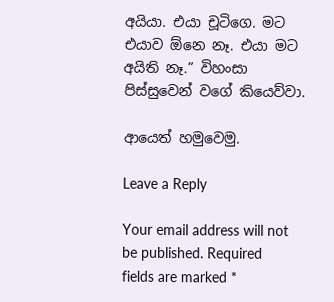අයියා. එයා චූටිගෙ. මට එයාව ඕනෙ නෑ. එයා මට අයිති නෑ.” විහංසා පිස්සුවෙන් වගේ කියෙව්වා.

ආයෙත් හමුවෙමු.

Leave a Reply

Your email address will not be published. Required fields are marked *